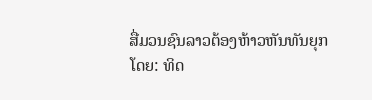ສື່ມວນຊົນລາວຕ້ອງຫ້າວຫັນທັນຍຸກ
ໂດຍ: ທິດ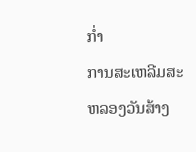ກໍ່າ
ການສະເຫລີມສະຫລອງວັນສ້າງ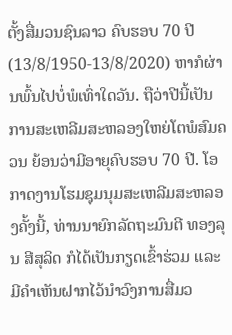ຕັ້ງສື່ມວນຊົນລາວ ຄົບຮອບ 70 ປີ (13/8/1950-13/8/2020) ຫາກໍຜ່ານພົ້ນໄປບໍ່ພໍເທົ່າໃດວັນ. ຖືວ່າປີນີ້ເປັນການສະເຫລີມສະຫລອງໃຫຍ່ໂຕພໍສົມຄວນ ຍ້ອນວ່າມີອາຍຸຄົບຮອບ 70 ປີ. ໂອກາດງານໂຮມຊຸມນຸມສະເຫລີມສະຫລອງຄັ້ງນີ້, ທ່ານນາຍົກລັດຖະມົນຕີ ທອງລຸນ ສີສຸລິດ ກໍໄດ້ເປັນກຽດເຂົ້າຮ່ວມ ແລະ ມີຄຳເຫັນຝາກໄວ້ນຳວົງການສື່ມວ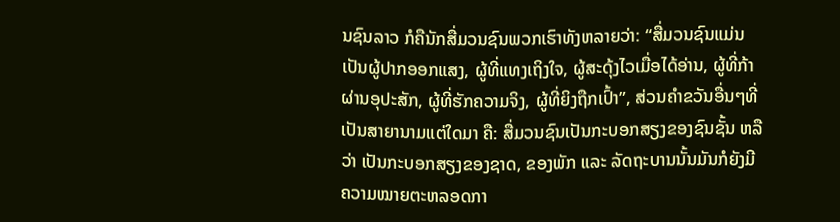ນຊົນລາວ ກໍຄືນັກສື່ມວນຊົນພວກເຮົາທັງຫລາຍວ່າ: “ສື່ມວນຊົນແມ່ນເປັນຜູ້ປາກອອກແສງ, ຜູ້ທີ່ແທງເຖິງໃຈ, ຜູ້ສະດຸ້ງໄວເມື່ອໄດ້ອ່ານ, ຜູ້ທີ່ກ້າຜ່ານອຸປະສັກ, ຜູ້ທີ່ຮັກຄວາມຈິງ, ຜູ້ທີ່ຍິງຖືກເປົ້າ”, ສ່ວນຄຳຂວັນອື່ນໆທີ່ເປັນສາຍານາມແຕ່ໃດມາ ຄື: ສື່ມວນຊົນເປັນກະບອກສຽງຂອງຊົນຊັ້ນ ຫລືວ່າ ເປັນກະບອກສຽງຂອງຊາດ, ຂອງພັກ ແລະ ລັດຖະບານນັ້ນມັນກໍຍັງມີຄວາມໝາຍຕະຫລອດກາ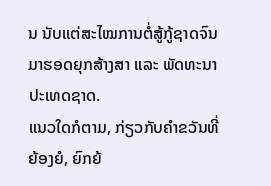ນ ນັບແຕ່ສະໄໝການຕໍ່ສູ້ກູ້ຊາດຈົນມາຮອດຍຸກສ້າງສາ ແລະ ພັດທະນາປະເທດຊາດ.
ແນວໃດກໍຕາມ, ກ່ຽວກັບຄຳຂວັນທີ່ຍ້ອງຍໍ, ຍົກຍ້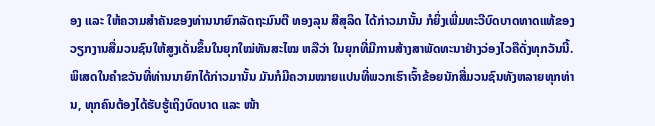ອງ ແລະ ໃຫ້ຄວາມສຳຄັນຂອງທ່ານນາຍົກລັດຖະມົນຕີ ທອງລຸນ ສີສຸລິດ ໄດ້ກ່າວມານັ້ນ ກໍຍິ່ງເພີ່ມທະວີບົດບາດທາດແທ້ຂອງວຽກງານສື່ມວນຊົນໃຫ້ສູງເດັ່ນຂຶ້ນໃນຍຸກໃໝ່ທັນສະໄໝ ຫລືວ່າ ໃນຍຸກທີ່ມີການສ້າງສາພັດທະນາຢ່າງວ່ອງໄວຄືດັ່ງທຸກວັນນີ້. ພິເສດໃນຄຳຂວັນທີ່ທ່ານນາຍົກໄດ້ກ່າວມານັ້ນ ມັນກໍມີຄວາມໝາຍແປນທີ່ພວກເຮົາເຈົ້າຂ້ອຍນັກສື່ມວນຊົນທັງຫລາຍທຸກທ່ານ, ທຸກຄົນຕ້ອງໄດ້ຮັບຮູ້ເຖິງບົດບາດ ແລະ ໜ້າ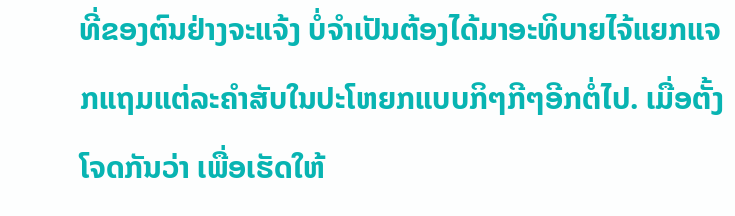ທີ່ຂອງຕົນຢ່າງຈະແຈ້ງ ບໍ່ຈຳເປັນຕ້ອງໄດ້ມາອະທິບາຍໄຈ້ແຍກແຈກແຖມແຕ່ລະຄຳສັບໃນປະໂຫຍກແບບກິໆກີໆອີກຕໍ່ໄປ. ເມື່ອຕັ້ງໂຈດກັນວ່າ ເພື່ອເຮັດໃຫ້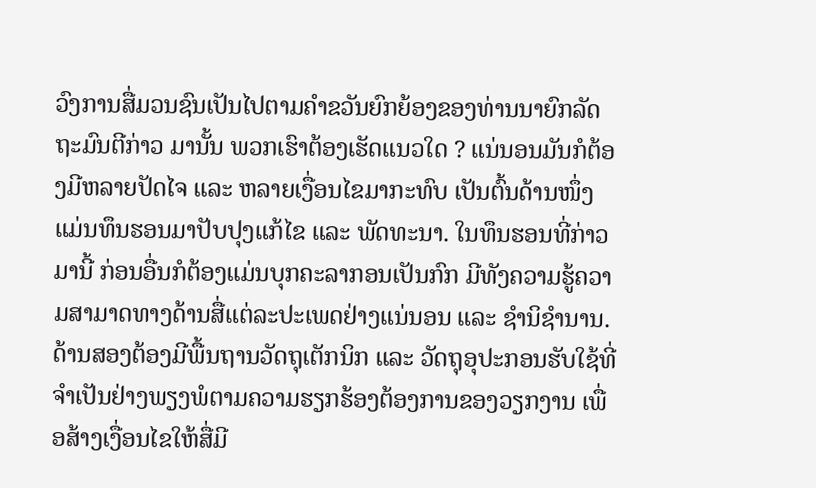ວົງການສື່ມວນຊົນເປັນໄປຕາມຄຳຂວັນຍົກຍ້ອງຂອງທ່ານນາຍົກລັດຖະມົນຕີກ່າວ ມານັ້ນ ພວກເຮົາຕ້ອງເຮັດແນວໃດ ? ແນ່ນອນມັນກໍຕ້ອງມີຫລາຍປັດໄຈ ແລະ ຫລາຍເງື່ອນໄຂມາກະທົບ ເປັນຕົ້ນດ້ານໜຶ່ງແມ່ນທຶນຮອນມາປັບປຸງແກ້ໄຂ ແລະ ພັດທະນາ. ໃນທຶນຮອນທີ່ກ່າວມານີ້ ກ່ອນອື່ນກໍຕ້ອງແມ່ນບຸກຄະລາກອນເປັນກົກ ມີທັງຄວາມຮູ້ຄວາມສາມາດທາງດ້ານສື່ແຕ່ລະປະເພດຢ່າງແນ່ນອນ ແລະ ຊຳນິຊຳນານ. ດ້ານສອງຕ້ອງມີພື້ນຖານວັດຖຸເຕັກນິກ ແລະ ວັດຖຸອຸປະກອນຮັບໃຊ້ທີ່ຈຳເປັນຢ່າງພຽງພໍຕາມຄວາມຮຽກຮ້ອງຕ້ອງການຂອງວຽກງານ ເພື່ອສ້າງເງື່ອນໄຂໃຫ້ສື່ມີ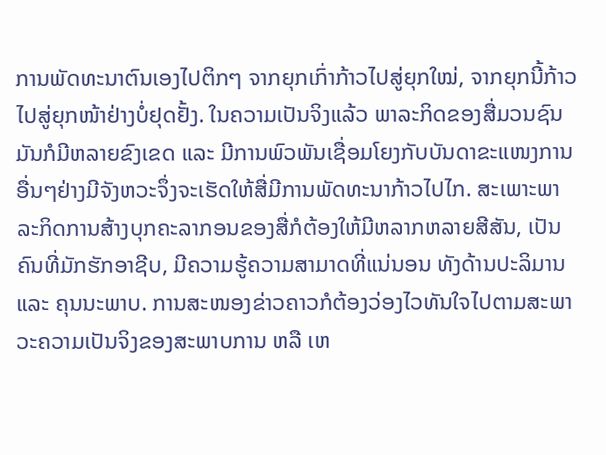ການພັດທະນາຕົນເອງໄປຕິກໆ ຈາກຍຸກເກົ່າກ້າວໄປສູ່ຍຸກໃໝ່, ຈາກຍຸກນີ້ກ້າວໄປສູ່ຍຸກໜ້າຢ່າງບໍ່ຢຸດຢັ້ງ. ໃນຄວາມເປັນຈິງແລ້ວ ພາລະກິດຂອງສື່ມວນຊົນມັນກໍມີຫລາຍຂົງເຂດ ແລະ ມີການພົວພັນເຊື່ອມໂຍງກັບບັນດາຂະແໜງການອື່ນໆຢ່າງມີຈັງຫວະຈຶ່ງຈະເຮັດໃຫ້ສື່ມີການພັດທະນາກ້າວໄປໄກ. ສະເພາະພາລະກິດການສ້າງບຸກຄະລາກອນຂອງສື່ກໍຕ້ອງໃຫ້ມີຫລາກຫລາຍສີສັນ, ເປັນຄົນທີ່ມັກຮັກອາຊີບ, ມີຄວາມຮູ້ຄວາມສາມາດທີ່ແນ່ນອນ ທັງດ້ານປະລິມານ ແລະ ຄຸນນະພາບ. ການສະໜອງຂ່າວຄາວກໍຕ້ອງວ່ອງໄວທັນໃຈໄປຕາມສະພາວະຄວາມເປັນຈິງຂອງສະພາບການ ຫລື ເຫ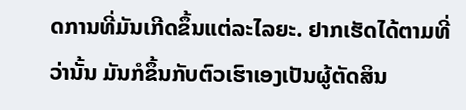ດການທີ່ມັນເກີດຂຶ້ນແຕ່ລະໄລຍະ. ຢາກເຮັດໄດ້ຕາມທີ່ວ່ານັ້ນ ມັນກໍຂຶ້ນກັບຕົວເຮົາເອງເປັນຜູ້ຕັດສິນ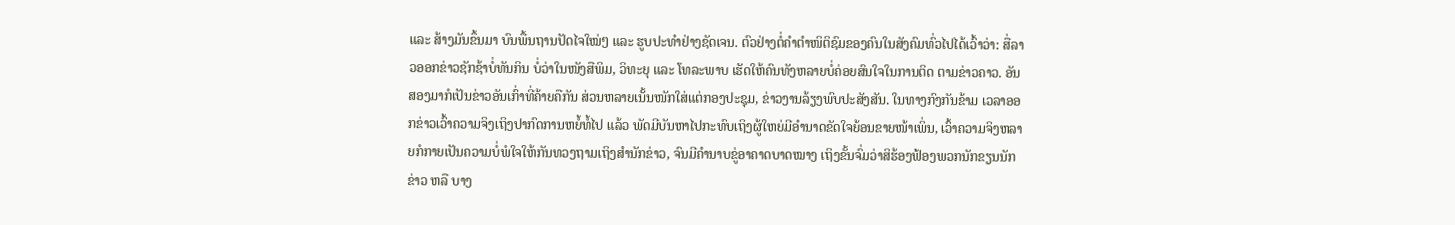ແລະ ສ້າງມັນຂຶ້ນມາ ບົນພື້ນຖານປັດໄຈໃໝ່ໆ ແລະ ຮູບປະທຳຢ່າງຊັດເຈນ. ຕົວຢ່າງຕໍ່ຄຳຕຳໜິຕິຊົມຂອງຄົນໃນສັງຄົມທົ່ວໄປໄດ້ເວົ້າວ່າ: ສື່ລາວອອກຂ່າວຊັກຊ້າບໍ່ທັນກິນ ບໍ່ວ່າໃນໜັງສືພິມ, ວິທະຍຸ ແລະ ໂທລະພາບ ເຮັດໃຫ້ຄົນທັງຫລາຍບໍ່ຄ່ອຍສົນໃຈໃນການຕິດ ຕາມຂ່າວຄາວ. ອັນສອງມາກໍເປັນຂ່າວອັນເກົ່າທີ່ຄ້າຍຄືກັນ ສ່ວນຫລາຍເນັ້ນໜັກໃສ່ແຕ່ກອງປະຊຸມ, ຂ່າວງານລ້ຽງພົບປະສັງສັນ. ໃນທາງກົງກັນຂ້າມ ເວລາອອກຂ່າວເວົ້າຄວາມຈິງເຖິງປາກົດການຫຍໍ້ທໍ້ໄປ ແລ້ວ ພັດມີບັນຫາໄປກະທົບເຖິງຜູ້ໃຫຍ່ມີອຳນາດຂັດໃຈຍ້ອນຂາຍໜ້າເພິ່ນ, ເວົ້າຄວາມຈິງຫລາຍກໍກາຍເປັນຄວາມບໍ່ພໍໃຈໃຫ້ກັນທວງຖາມເຖິງສຳນັກຂ່າວ, ຈົນມີຄຳນາບຂູ່ອາຄາດບາດໝາງ ເຖິງຂັ້ນຈົ່ມວ່າສິຮ້ອງຟ້ອງພວກນັກຂຽນນັກຂ່າວ ຫລື ບາງ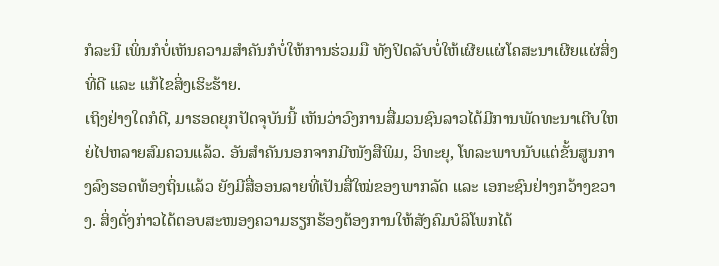ກໍລະນີ ເພິ່ນກໍບໍ່ເຫັນຄວາມສຳຄັນກໍບໍ່ໃຫ້ການຮ່ວມມື ທັງປິດລັບບໍ່ໃຫ້ເຜີຍແຜ່ໂຄສະນາເຜີຍແຜ່ສິ່ງທີ່ດີ ແລະ ແກ້ໄຂສິ່ງເຮິະຮ້າຍ.
ເຖິງຢ່າງໃດກໍດີ, ມາຮອດຍຸກປັດຈຸບັນນີ້ ເຫັນວ່າວົງການສື່ມວນຊົນລາວໄດ້ມີການພັດທະນາເຕີບໃຫຍ່ໄປຫລາຍສົມຄວນແລ້ວ. ອັນສຳຄັນນອກຈາກມີໜັງສືພິມ, ວິທະຍຸ, ໂທລະພາບນັບແຕ່ຂັ້ນສູນກາງລົງຮອດທ້ອງຖິ່ນແລ້ວ ຍັງມີສື່ອອນລາຍທີ່ເປັນສື່ໃໝ່ຂອງພາກລັດ ແລະ ເອກະຊົນຢ່າງກວ້າງຂວາງ. ສິ່ງດັ່ງກ່າວໄດ້ຕອບສະໜອງຄວາມຮຽກຮ້ອງຕ້ອງການໃຫ້ສັງຄົມບໍລິໂພກໄດ້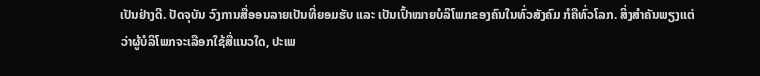ເປັນຢ່າງດີ. ປັດຈຸບັນ ວົງການສື່ອອນລາຍເປັນທີ່ຍອມຮັບ ແລະ ເປັນເປົ້າໝາຍບໍລິໂພກຂອງຄົນໃນທົ່ວສັງຄົມ ກໍຄືທົ່ວໂລກ. ສິ່ງສຳຄັນພຽງແຕ່ວ່າຜູ້ບໍລິໂພກຈະເລືອກໃຊ້ສື່ແນວໃດ, ປະເພ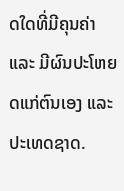ດໃດທີ່ມີຄຸນຄ່າ ແລະ ມີຜົນປະໂຫຍດແກ່ຕົນເອງ ແລະ ປະເທດຊາດ.